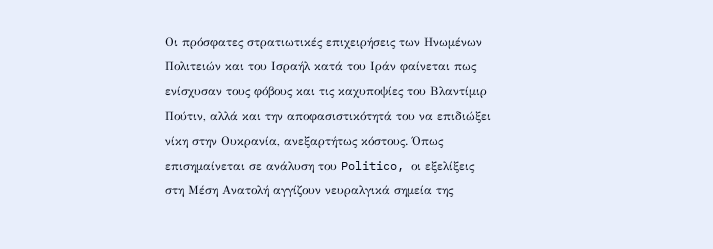Οι πρόσφατες στρατιωτικές επιχειρήσεις των Ηνωμένων Πολιτειών και του Ισραήλ κατά του Ιράν φαίνεται πως ενίσχυσαν τους φόβους και τις καχυποψίες του Βλαντίμιρ Πούτιν, αλλά και την αποφασιστικότητά του να επιδιώξει νίκη στην Ουκρανία, ανεξαρτήτως κόστους. Όπως επισημαίνεται σε ανάλυση του Politico, οι εξελίξεις στη Μέση Ανατολή αγγίζουν νευραλγικά σημεία της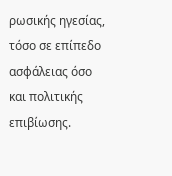ρωσικής ηγεσίας, τόσο σε επίπεδο ασφάλειας όσο και πολιτικής επιβίωσης.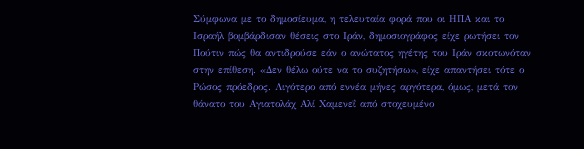Σύμφωνα με το δημοσίευμα, η τελευταία φορά που οι ΗΠΑ και το Ισραήλ βομβάρδισαν θέσεις στο Ιράν, δημοσιογράφος είχε ρωτήσει τον Πούτιν πώς θα αντιδρούσε εάν ο ανώτατος ηγέτης του Ιράν σκοτωνόταν στην επίθεση. «Δεν θέλω ούτε να το συζητήσω», είχε απαντήσει τότε ο Ρώσος πρόεδρος. Λιγότερο από εννέα μήνες αργότερα, όμως, μετά τον θάνατο του Αγιατολάχ Αλί Χαμενεΐ από στοχευμένο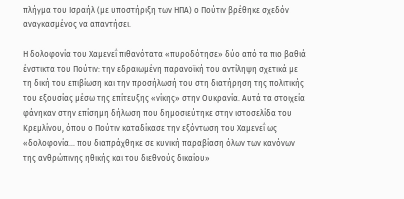πλήγμα του Ισραήλ (με υποστήριξη των ΗΠΑ) ο Πούτιν βρέθηκε σχεδόν αναγκασμένος να απαντήσει.

Η δολοφονία του Χαμενεΐ πιθανότατα «πυροδότησε» δύο από τα πιο βαθιά ένστικτα του Πούτιν: την εδραιωμένη παρανοϊκή του αντίληψη σχετικά με τη δική του επιβίωση και την προσήλωσή του στη διατήρηση της πολιτικής του εξουσίας μέσω της επίτευξης «νίκης» στην Ουκρανία. Αυτά τα στοιχεία φάνηκαν στην επίσημη δήλωση που δημοσιεύτηκε στην ιστοσελίδα του Κρεμλίνου, όπου ο Πούτιν καταδίκασε την εξόντωση του Χαμενεΐ ως «δολοφονία… που διαπράχθηκε σε κυνική παραβίαση όλων των κανόνων της ανθρώπινης ηθικής και του διεθνούς δικαίου»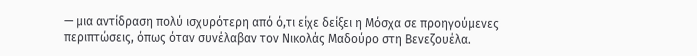— μια αντίδραση πολύ ισχυρότερη από ό,τι είχε δείξει η Μόσχα σε προηγούμενες περιπτώσεις, όπως όταν συνέλαβαν τον Νικολάς Μαδούρο στη Βενεζουέλα.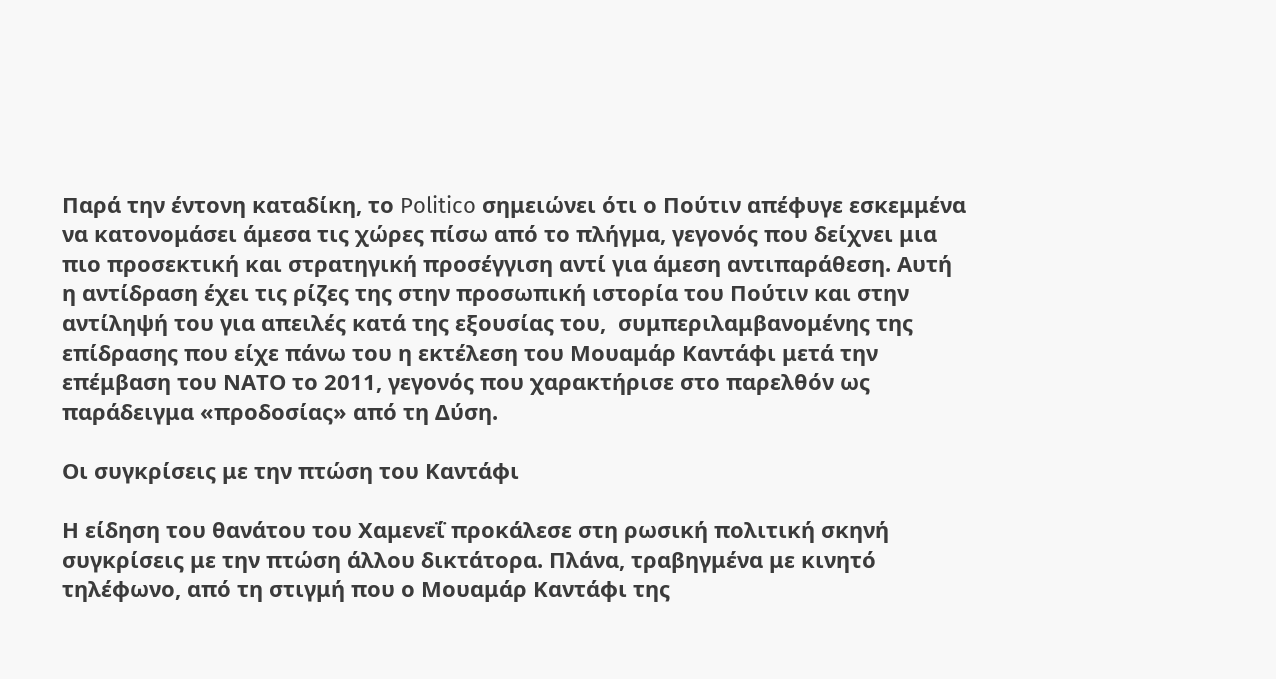Παρά την έντονη καταδίκη, το Politico σημειώνει ότι ο Πούτιν απέφυγε εσκεμμένα να κατονομάσει άμεσα τις χώρες πίσω από το πλήγμα, γεγονός που δείχνει μια πιο προσεκτική και στρατηγική προσέγγιση αντί για άμεση αντιπαράθεση. Αυτή η αντίδραση έχει τις ρίζες της στην προσωπική ιστορία του Πούτιν και στην αντίληψή του για απειλές κατά της εξουσίας του,  συμπεριλαμβανομένης της επίδρασης που είχε πάνω του η εκτέλεση του Μουαμάρ Καντάφι μετά την επέμβαση του ΝΑΤΟ το 2011, γεγονός που χαρακτήρισε στο παρελθόν ως παράδειγμα «προδοσίας» από τη Δύση.

Οι συγκρίσεις με την πτώση του Καντάφι

Η είδηση του θανάτου του Χαμενεΐ προκάλεσε στη ρωσική πολιτική σκηνή συγκρίσεις με την πτώση άλλου δικτάτορα. Πλάνα, τραβηγμένα με κινητό τηλέφωνο, από τη στιγμή που ο Μουαμάρ Καντάφι της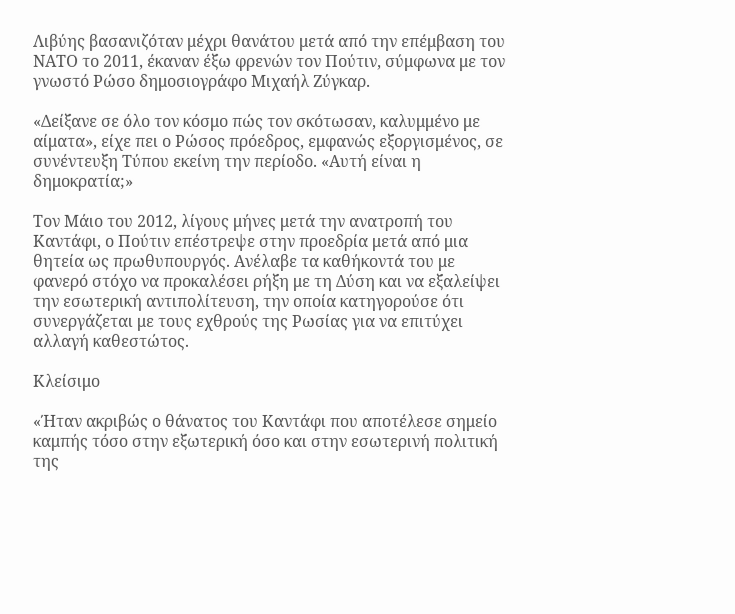Λιβύης βασανιζόταν μέχρι θανάτου μετά από την επέμβαση του ΝΑΤΟ το 2011, έκαναν έξω φρενών τον Πούτιν, σύμφωνα με τον γνωστό Ρώσο δημοσιογράφο Μιχαήλ Ζύγκαρ.

«Δείξανε σε όλο τον κόσμο πώς τον σκότωσαν, καλυμμένο με αίματα», είχε πει ο Ρώσος πρόεδρος, εμφανώς εξοργισμένος, σε συνέντευξη Τύπου εκείνη την περίοδο. «Αυτή είναι η δημοκρατία;»

Τον Μάιο του 2012, λίγους μήνες μετά την ανατροπή του Καντάφι, ο Πούτιν επέστρεψε στην προεδρία μετά από μια θητεία ως πρωθυπουργός. Ανέλαβε τα καθήκοντά του με φανερό στόχο να προκαλέσει ρήξη με τη Δύση και να εξαλείψει την εσωτερική αντιπολίτευση, την οποία κατηγορούσε ότι συνεργάζεται με τους εχθρούς της Ρωσίας για να επιτύχει αλλαγή καθεστώτος.

Κλείσιμο

«Ήταν ακριβώς ο θάνατος του Καντάφι που αποτέλεσε σημείο καμπής τόσο στην εξωτερική όσο και στην εσωτερινή πολιτική της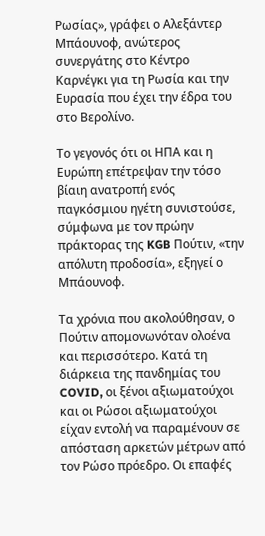Ρωσίας», γράφει ο Αλεξάντερ Μπάουνοφ, ανώτερος συνεργάτης στο Κέντρο Καρνέγκι για τη Ρωσία και την Ευρασία που έχει την έδρα του στο Βερολίνο.

Το γεγονός ότι οι ΗΠΑ και η Ευρώπη επέτρεψαν την τόσο βίαιη ανατροπή ενός παγκόσμιου ηγέτη συνιστούσε, σύμφωνα με τον πρώην πράκτορας της KGB Πούτιν, «την απόλυτη προδοσία», εξηγεί ο Μπάουνοφ.

Τα χρόνια που ακολούθησαν, ο Πούτιν απομονωνόταν ολοένα και περισσότερο. Κατά τη διάρκεια της πανδημίας του COVID, οι ξένοι αξιωματούχοι και οι Ρώσοι αξιωματούχοι είχαν εντολή να παραμένουν σε απόσταση αρκετών μέτρων από τον Ρώσο πρόεδρο. Οι επαφές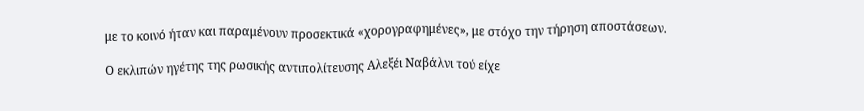με το κοινό ήταν και παραμένουν προσεκτικά «χορογραφημένες», με στόχο την τήρηση αποστάσεων.

Ο εκλιπών ηγέτης της ρωσικής αντιπολίτευσης Αλεξέι Ναβάλνι τού είχε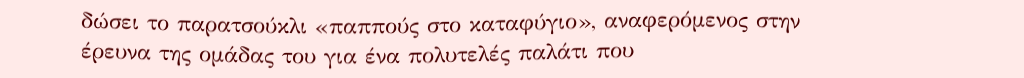δώσει το παρατσούκλι «παππούς στο καταφύγιο», αναφερόμενος στην έρευνα της ομάδας του για ένα πολυτελές παλάτι που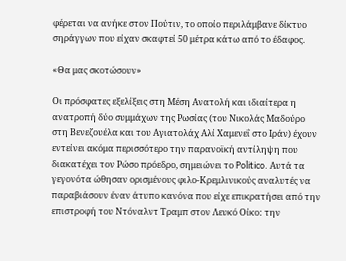φέρεται να ανήκε στον Πούτιν, το οποίο περιλάμβανε δίκτυο σηράγγων που είχαν σκαφτεί 50 μέτρα κάτω από το έδαφος.

«Θα μας σκοτώσουν»

Οι πρόσφατες εξελίξεις στη Μέση Ανατολή και ιδιαίτερα η ανατροπή δύο συμμάχων της Ρωσίας (του Νικολάς Μαδούρο στη Βενεζουέλα και του Αγιατολάχ Αλί Χαμενεΐ στο Ιράν) έχουν εντείνει ακόμα περισσότερο την παρανοϊκή αντίληψη που διακατέχει τον Ρώσο πρόεδρο, σημειώνει το Politico. Αυτά τα γεγονότα ώθησαν ορισμένους φιλο‑Κρεμλινικούς αναλυτές να παραβιάσουν έναν άτυπο κανόνα που είχε επικρατήσει από την επιστροφή του Ντόναλντ Τραμπ στον Λευκό Οίκο: την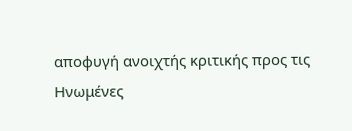αποφυγή ανοιχτής κριτικής προς τις Ηνωμένες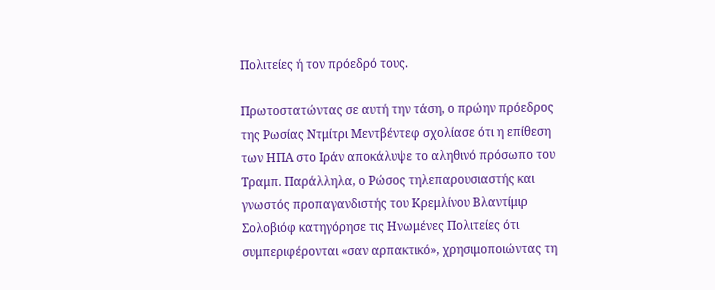Πολιτείες ή τον πρόεδρό τους.

Πρωτοστατώντας σε αυτή την τάση, ο πρώην πρόεδρος της Ρωσίας Ντμίτρι Μεντβέντεφ σχολίασε ότι η επίθεση των ΗΠΑ στο Ιράν αποκάλυψε το αληθινό πρόσωπο του Τραμπ. Παράλληλα, ο Ρώσος τηλεπαρουσιαστής και γνωστός προπαγανδιστής του Κρεμλίνου Βλαντίμιρ Σολοβιόφ κατηγόρησε τις Ηνωμένες Πολιτείες ότι συμπεριφέρονται «σαν αρπακτικό», χρησιμοποιώντας τη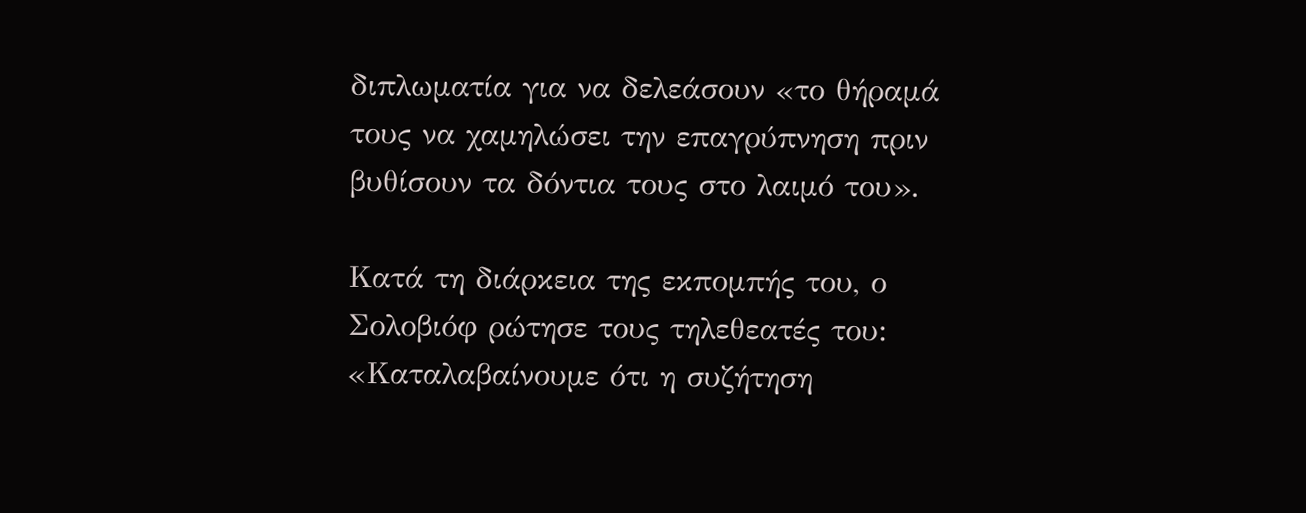διπλωματία για να δελεάσουν «το θήραμά τους να χαμηλώσει την επαγρύπνηση πριν βυθίσουν τα δόντια τους στο λαιμό του».

Κατά τη διάρκεια της εκπομπής του, ο Σολοβιόφ ρώτησε τους τηλεθεατές του: «Καταλαβαίνουμε ότι η συζήτηση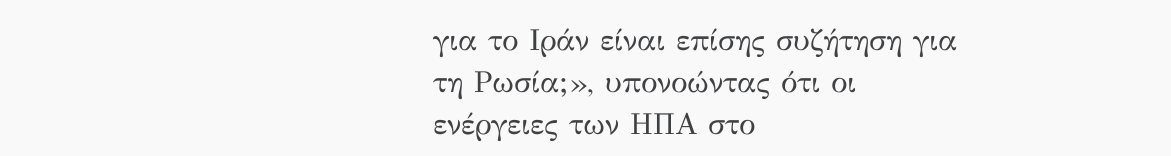για το Ιράν είναι επίσης συζήτηση για τη Ρωσία;», υπονοώντας ότι οι ενέργειες των ΗΠΑ στο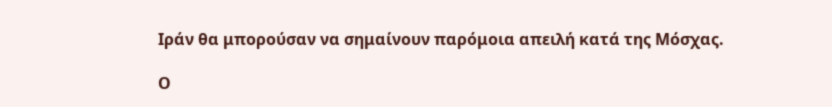Ιράν θα μπορούσαν να σημαίνουν παρόμοια απειλή κατά της Μόσχας.

Ο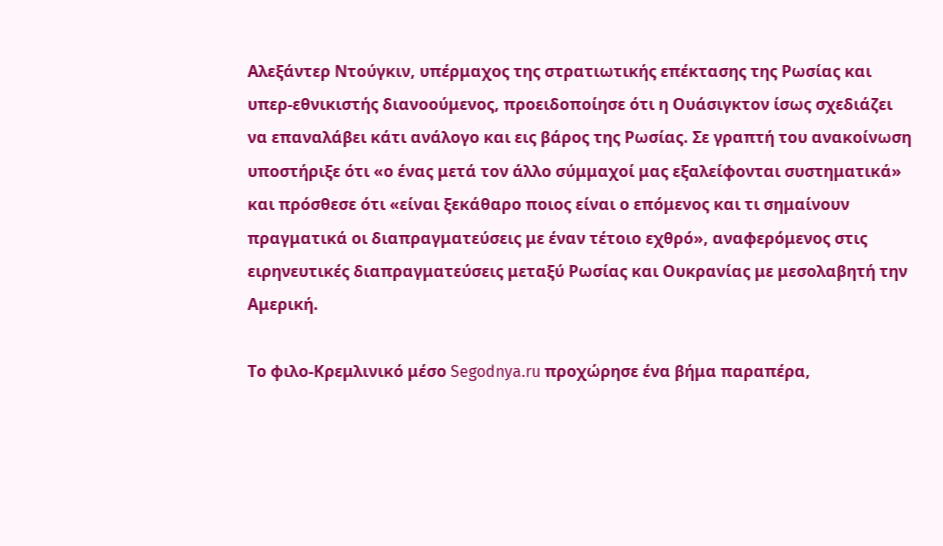Αλεξάντερ Ντούγκιν, υπέρμαχος της στρατιωτικής επέκτασης της Ρωσίας και υπερ-εθνικιστής διανοούμενος, προειδοποίησε ότι η Ουάσιγκτον ίσως σχεδιάζει να επαναλάβει κάτι ανάλογο και εις βάρος της Ρωσίας. Σε γραπτή του ανακοίνωση υποστήριξε ότι «ο ένας μετά τον άλλο σύμμαχοί μας εξαλείφονται συστηματικά» και πρόσθεσε ότι «είναι ξεκάθαρο ποιος είναι ο επόμενος και τι σημαίνουν πραγματικά οι διαπραγματεύσεις με έναν τέτοιο εχθρό», αναφερόμενος στις ειρηνευτικές διαπραγματεύσεις μεταξύ Ρωσίας και Ουκρανίας με μεσολαβητή την Αμερική.

Το φιλο‑Κρεμλινικό μέσο Segodnya.ru προχώρησε ένα βήμα παραπέρα,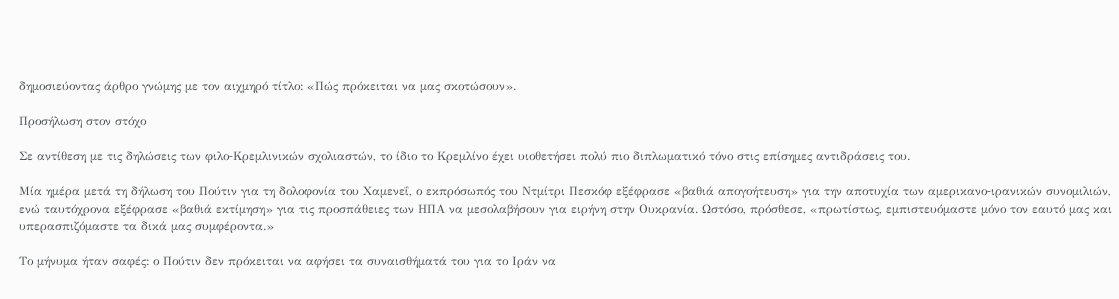δημοσιεύοντας άρθρο γνώμης με τον αιχμηρό τίτλο: «Πώς πρόκειται να μας σκοτώσουν».

Προσήλωση στον στόχο

Σε αντίθεση με τις δηλώσεις των φιλο‑Κρεμλινικών σχολιαστών, το ίδιο το Κρεμλίνο έχει υιοθετήσει πολύ πιο διπλωματικό τόνο στις επίσημες αντιδράσεις του.

Μία ημέρα μετά τη δήλωση του Πούτιν για τη δολοφονία του Χαμενεΐ, ο εκπρόσωπός του Ντμίτρι Πεσκόφ εξέφρασε «βαθιά απογοήτευση» για την αποτυχία των αμερικανο‑ιρανικών συνομιλιών, ενώ ταυτόχρονα εξέφρασε «βαθιά εκτίμηση» για τις προσπάθειες των ΗΠΑ να μεσολαβήσουν για ειρήνη στην Ουκρανία. Ωστόσο, πρόσθεσε, «πρωτίστως, εμπιστευόμαστε μόνο τον εαυτό μας και υπερασπιζόμαστε τα δικά μας συμφέροντα.»

Το μήνυμα ήταν σαφές: ο Πούτιν δεν πρόκειται να αφήσει τα συναισθήματά του για το Ιράν να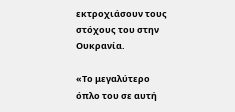εκτροχιάσουν τους στόχους του στην Ουκρανία.

«Το μεγαλύτερο όπλο του σε αυτή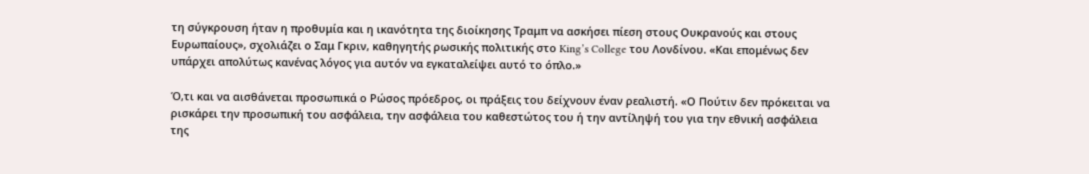τη σύγκρουση ήταν η προθυμία και η ικανότητα της διοίκησης Τραμπ να ασκήσει πίεση στους Ουκρανούς και στους Ευρωπαίους», σχολιάζει ο Σαμ Γκριν, καθηγητής ρωσικής πολιτικής στο King’s College του Λονδίνου. «Και επομένως δεν υπάρχει απολύτως κανένας λόγος για αυτόν να εγκαταλείψει αυτό το όπλο.»

Ό,τι και να αισθάνεται προσωπικά ο Ρώσος πρόεδρος, οι πράξεις του δείχνουν έναν ρεαλιστή. «Ο Πούτιν δεν πρόκειται να ρισκάρει την προσωπική του ασφάλεια, την ασφάλεια του καθεστώτος του ή την αντίληψή του για την εθνική ασφάλεια της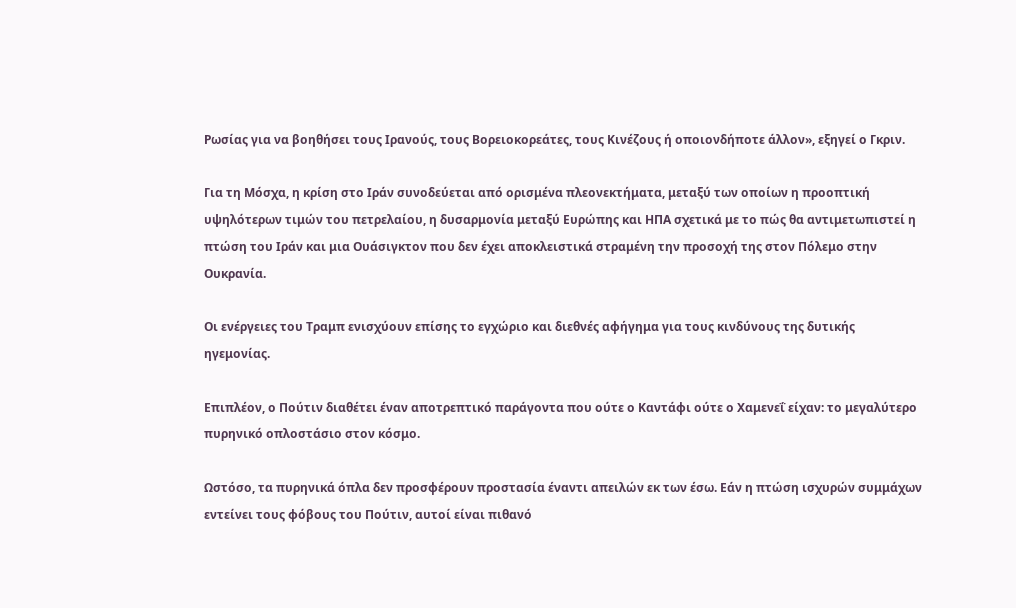Ρωσίας για να βοηθήσει τους Ιρανούς, τους Βορειοκορεάτες, τους Κινέζους ή οποιονδήποτε άλλον», εξηγεί ο Γκριν.

Για τη Μόσχα, η κρίση στο Ιράν συνοδεύεται από ορισμένα πλεονεκτήματα, μεταξύ των οποίων η προοπτική υψηλότερων τιμών του πετρελαίου, η δυσαρμονία μεταξύ Ευρώπης και ΗΠΑ σχετικά με το πώς θα αντιμετωπιστεί η πτώση του Ιράν και μια Ουάσιγκτον που δεν έχει αποκλειστικά στραμένη την προσοχή της στον Πόλεμο στην Ουκρανία.

Οι ενέργειες του Τραμπ ενισχύουν επίσης το εγχώριο και διεθνές αφήγημα για τους κινδύνους της δυτικής ηγεμονίας.

Επιπλέον, ο Πούτιν διαθέτει έναν αποτρεπτικό παράγοντα που ούτε ο Καντάφι ούτε ο Χαμενεΐ είχαν: το μεγαλύτερο πυρηνικό οπλοστάσιο στον κόσμο.

Ωστόσο, τα πυρηνικά όπλα δεν προσφέρουν προστασία έναντι απειλών εκ των έσω. Εάν η πτώση ισχυρών συμμάχων εντείνει τους φόβους του Πούτιν, αυτοί είναι πιθανό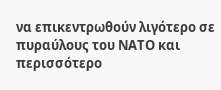να επικεντρωθούν λιγότερο σε πυραύλους του ΝΑΤΟ και περισσότερο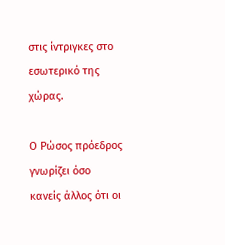στις ίντριγκες στο εσωτερικό της χώρας.

Ο Ρώσος πρόεδρος γνωρίζει όσο κανείς άλλος ότι οι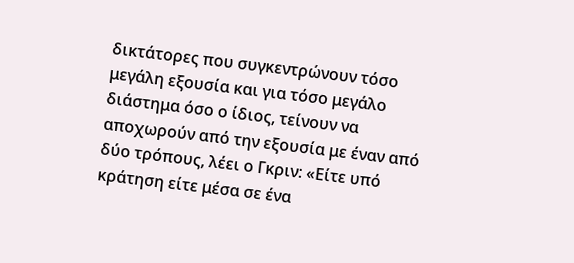δικτάτορες που συγκεντρώνουν τόσο μεγάλη εξουσία και για τόσο μεγάλο διάστημα όσο ο ίδιος, τείνουν να αποχωρούν από την εξουσία με έναν από δύο τρόπους, λέει ο Γκριν: «Είτε υπό κράτηση είτε μέσα σε ένα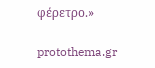φέρετρο.»

protothema.gr